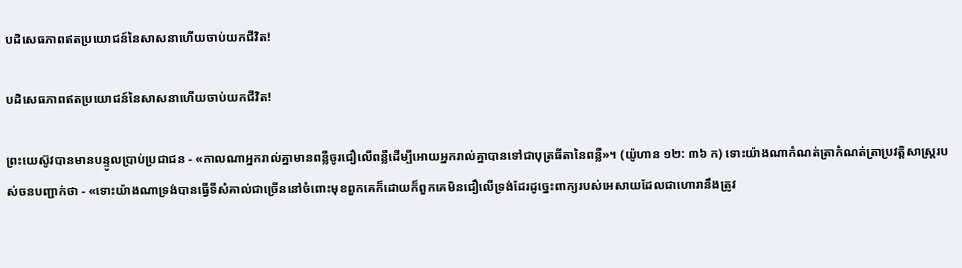បដិសេធភាពឥតប្រយោជន៍នៃសាសនាហើយចាប់យកជីវិត!

បដិសេធភាពឥតប្រយោជន៍នៃសាសនាហើយចាប់យកជីវិត!

ព្រះយេស៊ូវបានមានបន្ទូលប្រាប់ប្រជាជន - «កាលណាអ្នករាល់គ្នាមានពន្លឺចូរជឿលើពន្លឺដើម្បីអោយអ្នករាល់គ្នាបានទៅជាបុត្រធីតានៃពន្លឺ»។ (យ៉ូហាន ១២: ៣៦ ក) ទោះយ៉ាងណាកំណត់ត្រាកំណត់ត្រាប្រវត្តិសាស្រ្តរបស់ចនបញ្ជាក់ថា - «ទោះយ៉ាងណាទ្រង់បានធ្វើទីសំគាល់ជាច្រើននៅចំពោះមុខពួកគេក៏ដោយក៏ពួកគេមិនជឿលើទ្រង់ដែរដូច្នេះពាក្យរបស់អេសាយដែលជាហោរានឹងត្រូវ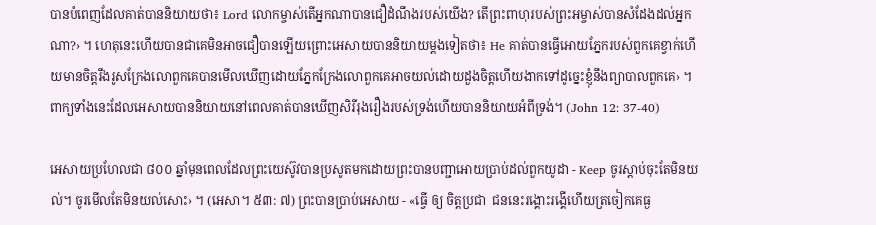បានបំពេញដែលគាត់បាននិយាយថា៖ Lord លោកម្ចាស់តើអ្នកណាបានជឿដំណឹងរបស់យើង? តើព្រះពាហុរបស់ព្រះអម្ចាស់បានសំដែងដល់អ្នកណា?› ។ ហេតុនេះហើយបានជាគេមិនអាចជឿបានឡើយព្រោះអេសាយបាននិយាយម្ដងទៀតថា៖ He គាត់បានធ្វើអោយភ្នែករបស់ពួកគេខ្វាក់ហើយមានចិត្ដរឹងរូសក្រែងលោពួកគេបានមើលឃើញដោយភ្នែកក្រែងលោពួកគេអាចយល់ដោយដួងចិត្តហើយងាកទៅដូច្នេះខ្ញុំនឹងព្យាបាលពួកគេ› ។ ពាក្យទាំងនេះដែលអេសាយបាននិយាយនៅពេលគាត់បានឃើញសិរីរុងរឿងរបស់ទ្រង់ហើយបាននិយាយអំពីទ្រង់។ (John 12: 37-40)

អេសាយប្រហែលជា ៨០០ ឆ្នាំមុនពេលដែលព្រះយេស៊ូវបានប្រសូតមកដោយព្រះបានបញ្ជាអោយប្រាប់ដល់ពួកយូដា - Keep ចូរស្តាប់ចុះតែមិនយល់។ ចូរមើលតែមិនយល់សោះ› ។ (អេសា។ ៥៣: ៧) ព្រះបានប្រាប់អេសាយ - «ធ្វើ ឲ្យ ចិត្តប្រជា ‌ ជននេះរង្គោះរង្គើហើយត្រចៀកគេធ្ង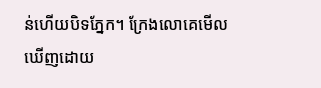ន់ហើយបិទភ្នែក។ ក្រែងលោគេមើលឃើញដោយ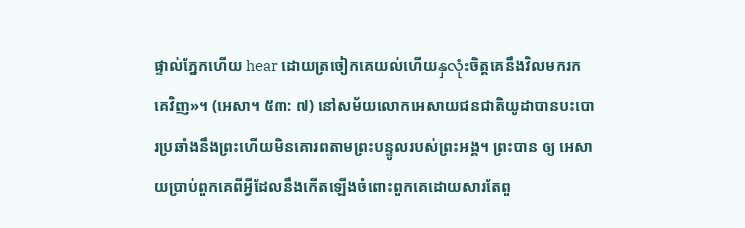ផ្ទាល់ភ្នែកហើយ hear ដោយត្រចៀកគេយល់ហើយနှလုံးចិត្តគេនឹងវិលមករកគេវិញ»។ (អេសា។ ៥៣: ៧) នៅសម័យលោកអេសាយជនជាតិយូដាបានបះបោរប្រឆាំងនឹងព្រះហើយមិនគោរពតាមព្រះបន្ទូលរបស់ព្រះអង្គ។ ព្រះបាន ឲ្យ អេសាយប្រាប់ពួកគេពីអ្វីដែលនឹងកើតឡើងចំពោះពួកគេដោយសារតែពួ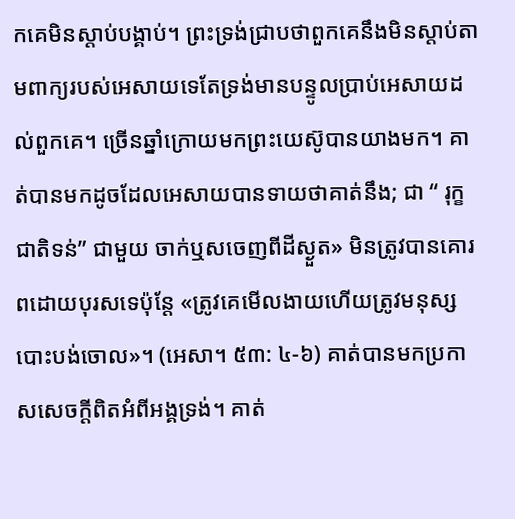កគេមិនស្តាប់បង្គាប់។ ព្រះទ្រង់ជ្រាបថាពួកគេនឹងមិនស្តាប់តាមពាក្យរបស់អេសាយទេតែទ្រង់មានបន្ទូលប្រាប់អេសាយដល់ពួកគេ។ ច្រើនឆ្នាំក្រោយមកព្រះយេស៊ូបានយាងមក។ គាត់បានមកដូចដែលអេសាយបានទាយថាគាត់នឹង; ជា “ រុក្ខជាតិទន់” ជាមួយ ចាក់ឬសចេញពីដីស្ងួត» មិនត្រូវបានគោរពដោយបុរសទេប៉ុន្តែ «ត្រូវគេមើលងាយហើយត្រូវមនុស្សបោះបង់ចោល»។ (អេសា។ ៥៣: ៤-៦) គាត់បានមកប្រកាសសេចក្ដីពិតអំពីអង្គទ្រង់។ គាត់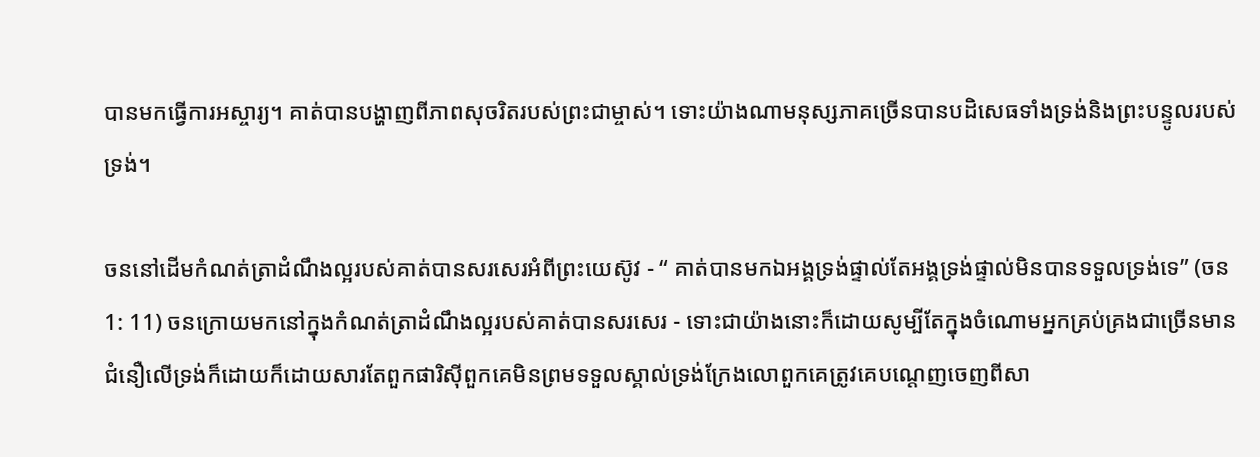បានមកធ្វើការអស្ចារ្យ។ គាត់បានបង្ហាញពីភាពសុចរិតរបស់ព្រះជាម្ចាស់។ ទោះយ៉ាងណាមនុស្សភាគច្រើនបានបដិសេធទាំងទ្រង់និងព្រះបន្ទូលរបស់ទ្រង់។

ចននៅដើមកំណត់ត្រាដំណឹងល្អរបស់គាត់បានសរសេរអំពីព្រះយេស៊ូវ - “ គាត់បានមកឯអង្គទ្រង់ផ្ទាល់តែអង្គទ្រង់ផ្ទាល់មិនបានទទួលទ្រង់ទេ” (ចន 1: 11) ចនក្រោយមកនៅក្នុងកំណត់ត្រាដំណឹងល្អរបស់គាត់បានសរសេរ - ទោះជាយ៉ាងនោះក៏ដោយសូម្បីតែក្នុងចំណោមអ្នកគ្រប់គ្រងជាច្រើនមានជំនឿលើទ្រង់ក៏ដោយក៏ដោយសារតែពួកផារិស៊ីពួកគេមិនព្រមទទួលស្គាល់ទ្រង់ក្រែងលោពួកគេត្រូវគេបណ្តេញចេញពីសា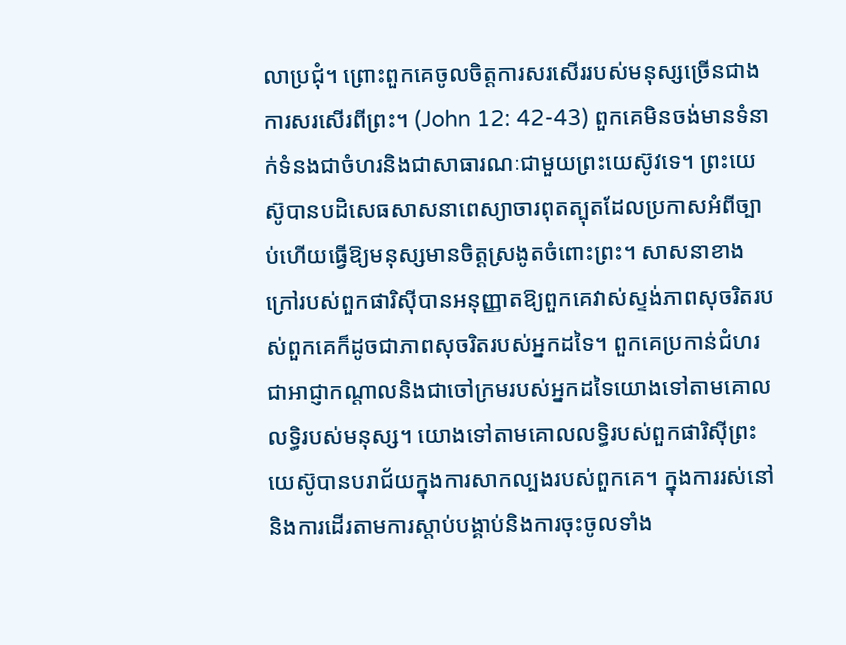លាប្រជុំ។ ព្រោះពួកគេចូលចិត្ដការសរសើររបស់មនុស្សច្រើនជាងការសរសើរពីព្រះ។ (John 12: 42-43) ពួកគេមិនចង់មានទំនាក់ទំនងជាចំហរនិងជាសាធារណៈជាមួយព្រះយេស៊ូវទេ។ ព្រះយេស៊ូបានបដិសេធសាសនាពេស្យាចារពុតត្បុតដែលប្រកាសអំពីច្បាប់ហើយធ្វើឱ្យមនុស្សមានចិត្ដស្រងូតចំពោះព្រះ។ សាសនាខាងក្រៅរបស់ពួកផារិស៊ីបានអនុញ្ញាតឱ្យពួកគេវាស់ស្ទង់ភាពសុចរិតរបស់ពួកគេក៏ដូចជាភាពសុចរិតរបស់អ្នកដទៃ។ ពួកគេប្រកាន់ជំហរជាអាជ្ញាកណ្តាលនិងជាចៅក្រមរបស់អ្នកដទៃយោងទៅតាមគោលលទ្ធិរបស់មនុស្ស។ យោងទៅតាមគោលលទ្ធិរបស់ពួកផារិស៊ីព្រះយេស៊ូបានបរាជ័យក្នុងការសាកល្បងរបស់ពួកគេ។ ក្នុងការរស់នៅនិងការដើរតាមការស្តាប់បង្គាប់និងការចុះចូលទាំង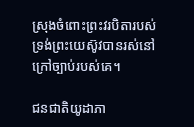ស្រុងចំពោះព្រះវរបិតារបស់ទ្រង់ព្រះយេស៊ូវបានរស់នៅក្រៅច្បាប់របស់គេ។

ជនជាតិយូដាភា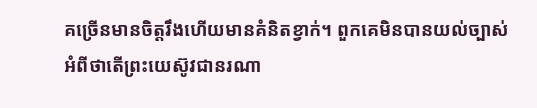គច្រើនមានចិត្តរឹងហើយមានគំនិតខ្វាក់។ ពួកគេមិនបានយល់ច្បាស់អំពីថាតើព្រះយេស៊ូវជានរណា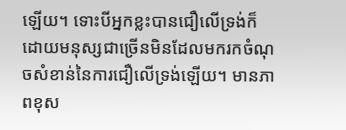ឡើយ។ ទោះបីអ្នកខ្លះបានជឿលើទ្រង់ក៏ដោយមនុស្សជាច្រើនមិនដែលមករកចំណុចសំខាន់នៃការជឿលើទ្រង់ឡើយ។ មានភាពខុស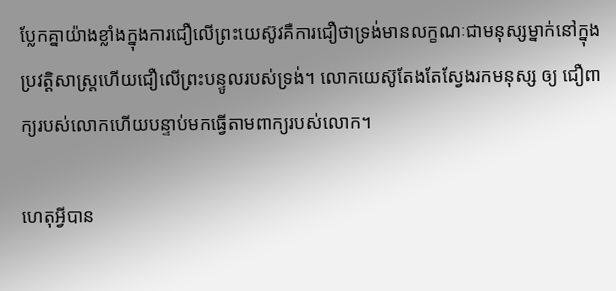ប្លែកគ្នាយ៉ាងខ្លាំងក្នុងការជឿលើព្រះយេស៊ូវគឺការជឿថាទ្រង់មានលក្ខណៈជាមនុស្សម្នាក់នៅក្នុងប្រវត្ដិសាស្ដ្រហើយជឿលើព្រះបន្ទូលរបស់ទ្រង់។ លោកយេស៊ូតែងតែស្វែងរកមនុស្ស ឲ្យ ជឿពាក្យរបស់លោកហើយបន្ទាប់មកធ្វើតាមពាក្យរបស់លោក។

ហេតុអ្វីបាន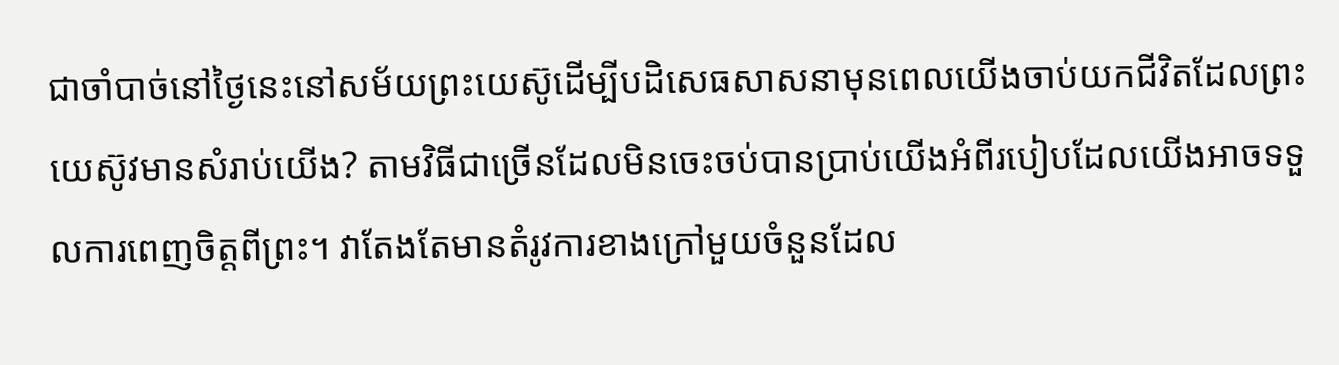ជាចាំបាច់នៅថ្ងៃនេះនៅសម័យព្រះយេស៊ូដើម្បីបដិសេធសាសនាមុនពេលយើងចាប់យកជីវិតដែលព្រះយេស៊ូវមានសំរាប់យើង? តាមវិធីជាច្រើនដែលមិនចេះចប់បានប្រាប់យើងអំពីរបៀបដែលយើងអាចទទួលការពេញចិត្ដពីព្រះ។ វាតែងតែមានតំរូវការខាងក្រៅមួយចំនួនដែល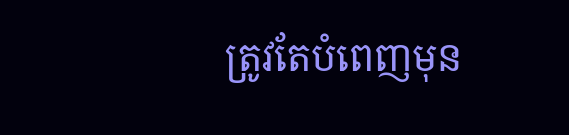ត្រូវតែបំពេញមុន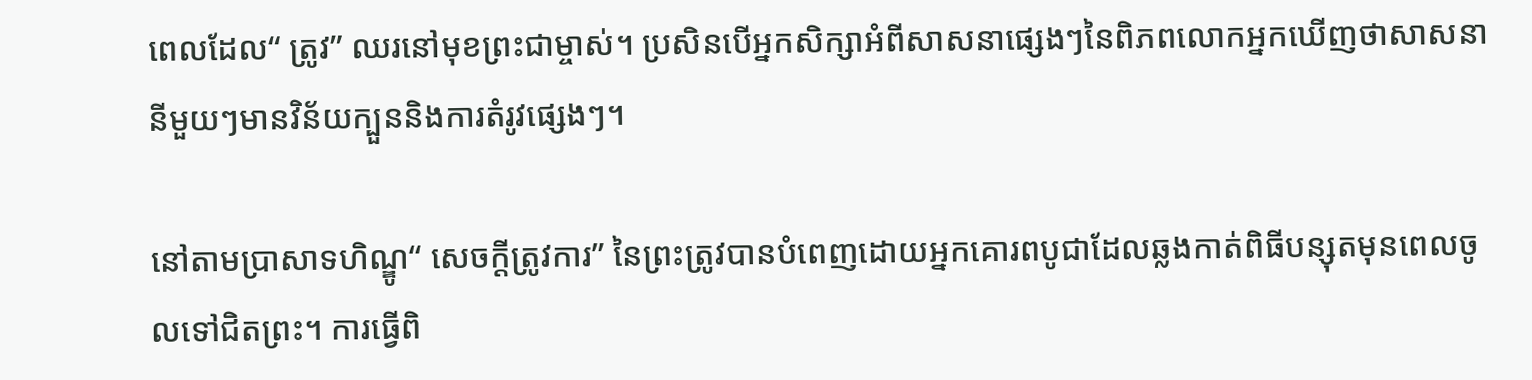ពេលដែល“ ត្រូវ” ឈរនៅមុខព្រះជាម្ចាស់។ ប្រសិនបើអ្នកសិក្សាអំពីសាសនាផ្សេងៗនៃពិភពលោកអ្នកឃើញថាសាសនានីមួយៗមានវិន័យក្បួននិងការតំរូវផ្សេងៗ។

នៅតាមប្រាសាទហិណ្ឌូ“ សេចក្តីត្រូវការ” នៃព្រះត្រូវបានបំពេញដោយអ្នកគោរពបូជាដែលឆ្លងកាត់ពិធីបន្សុតមុនពេលចូលទៅជិតព្រះ។ ការធ្វើពិ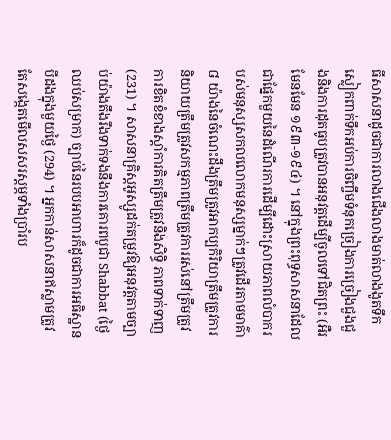ធីសាសនាដូចជាការលាងជើងលាងមាត់លាងងូតទឹកស្លៀកពាក់ទឹកអប់ការចិញ្ចឹមទំនុកច្រៀងការច្រៀងជួងជួងនិងការដុតធូបត្រូវបានអនុវត្តដើម្បីចូលទៅជិតព្រះ (អឺរមែនមែន ១៩៣-១៩៤) ។ នៅក្នុងព្រះពុទ្ធសាសនាដែលជាផ្នែកមួយនៃដំណើរការដើម្បីដោះស្រាយភាពលំបាករបស់មនុស្សសកលលោកមនុស្សម្នាក់ៗត្រូវដើរតាមមាគ៌ា ៨ យ៉ាងនៃចំណេះដឹងត្រឹមត្រូវអាកប្បកិរិយាត្រឹមត្រូវការនិយាយត្រឹមត្រូវសកម្មភាពត្រឹមត្រូវការរស់នៅត្រឹមត្រូវការខិតខំខាងស្តាំការគិតត្រឹមត្រូវនិងសិទ្ធិ ភាពទាក់ទាញ (231) ។ សាសនាគ្រិស្តអូស្សូដក់តម្រូវឱ្យអនុវត្តតាមច្បាប់យ៉ាងតឹងរឹងទាក់ទងនឹងការគោរពបូជា Shabbat (ថ្ងៃឈប់សម្រាក) ច្បាប់នៃរបបអាហារក៏ដូចជាការអធិស្ឋានបីដងក្នុងមួយថ្ងៃ (294) ។ អ្នកកាន់សាសនាឥស្លាមត្រូវតែសង្កេតមើលសសរស្តម្ភទាំងប្រាំរប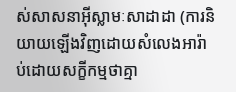ស់សាសនាអ៊ីស្លាមៈសាដាដា (ការនិយាយឡើងវិញដោយសំលេងអារ៉ាប់ដោយសក្ខីកម្មថាគ្មា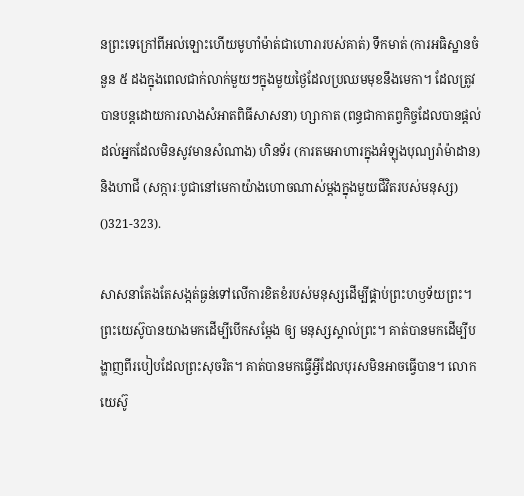នព្រះទេក្រៅពីអល់ឡោះហើយមូហាំម៉ាត់ជាហោរារបស់គាត់) ទឹកមាត់ (ការអធិស្ឋានចំនួន ៥ ដងក្នុងពេលជាក់លាក់មួយៗក្នុងមួយថ្ងៃដែលប្រឈមមុខនឹងមេកា។ ដែលត្រូវបានបន្តដោយការលាងសំអាតពិធីសាសនា) ហ្សាកាត (ពន្ធជាកាតព្វកិច្ចដែលបានផ្តល់ដល់អ្នកដែលមិនសូវមានសំណាង) ហិនទ័រ (ការតមអាហារក្នុងអំឡុងបុណ្យរ៉ាម៉ាដាន) និងហាជី (សក្ការៈបូជានៅមេកាយ៉ាងហោចណាស់ម្តងក្នុងមួយជីវិតរបស់មនុស្ស) ()321-323).

សាសនាតែងតែសង្កត់ធ្ងន់ទៅលើការខិតខំរបស់មនុស្សដើម្បីផ្គាប់ព្រះហឫទ័យព្រះ។ ព្រះយេស៊ូបានយាងមកដើម្បីបើកសម្ដែង ឲ្យ មនុស្សស្គាល់ព្រះ។ គាត់បានមកដើម្បីបង្ហាញពីរបៀបដែលព្រះសុចរិត។ គាត់បានមកធ្វើអ្វីដែលបុរសមិនអាចធ្វើបាន។ លោកយេស៊ូ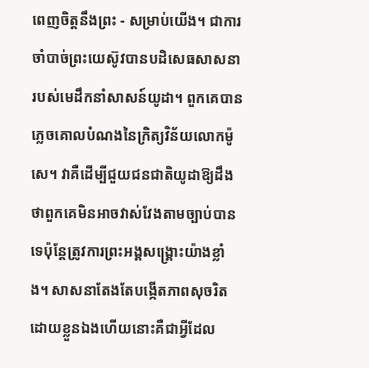ពេញចិត្ដនឹងព្រះ - សម្រាប់យើង។ ជាការចាំបាច់ព្រះយេស៊ូវបានបដិសេធសាសនារបស់មេដឹកនាំសាសន៍យូដា។ ពួកគេបានភ្លេចគោលបំណងនៃក្រិត្យវិន័យលោកម៉ូសេ។ វាគឺដើម្បីជួយជនជាតិយូដាឱ្យដឹងថាពួកគេមិនអាចវាស់វែងតាមច្បាប់បានទេប៉ុន្តែត្រូវការព្រះអង្គសង្គ្រោះយ៉ាងខ្លាំង។ សាសនាតែងតែបង្កើតភាពសុចរិតដោយខ្លួនឯងហើយនោះគឺជាអ្វីដែល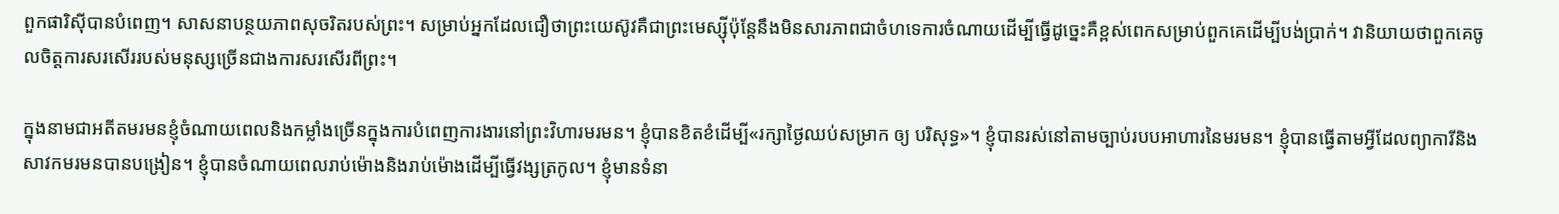ពួកផារិស៊ីបានបំពេញ។ សាសនាបន្ថយភាពសុចរិតរបស់ព្រះ។ សម្រាប់អ្នកដែលជឿថាព្រះយេស៊ូវគឺជាព្រះមេស្ស៊ីប៉ុន្តែនឹងមិនសារភាពជាចំហទេការចំណាយដើម្បីធ្វើដូច្នេះគឺខ្ពស់ពេកសម្រាប់ពួកគេដើម្បីបង់ប្រាក់។ វានិយាយថាពួកគេចូលចិត្តការសរសើររបស់មនុស្សច្រើនជាងការសរសើរពីព្រះ។

ក្នុងនាមជាអតីតមរមនខ្ញុំចំណាយពេលនិងកម្លាំងច្រើនក្នុងការបំពេញការងារនៅព្រះវិហារមរមន។ ខ្ញុំបានខិតខំដើម្បី«រក្សាថ្ងៃឈប់សម្រាក ឲ្យ បរិសុទ្ធ»។ ខ្ញុំបានរស់នៅតាមច្បាប់របបអាហារនៃមរមន។ ខ្ញុំបានធ្វើតាមអ្វីដែលព្យាការីនិងសាវកមរមនបានបង្រៀន។ ខ្ញុំបានចំណាយពេលរាប់ម៉ោងនិងរាប់ម៉ោងដើម្បីធ្វើវង្សត្រកូល។ ខ្ញុំមានទំនា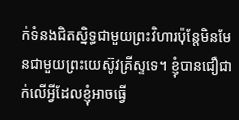ក់ទំនងជិតស្និទ្ធជាមួយព្រះវិហារប៉ុន្តែមិនមែនជាមួយព្រះយេស៊ូវគ្រីស្ទទេ។ ខ្ញុំបានជឿជាក់លើអ្វីដែលខ្ញុំអាចធ្វើ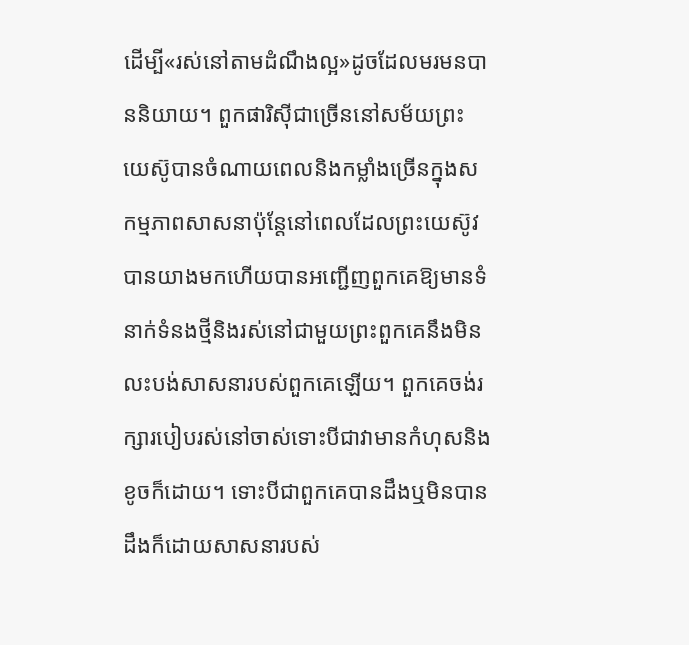ដើម្បី«រស់នៅតាមដំណឹងល្អ»ដូចដែលមរមនបាននិយាយ។ ពួកផារិស៊ីជាច្រើននៅសម័យព្រះយេស៊ូបានចំណាយពេលនិងកម្លាំងច្រើនក្នុងសកម្មភាពសាសនាប៉ុន្តែនៅពេលដែលព្រះយេស៊ូវបានយាងមកហើយបានអញ្ជើញពួកគេឱ្យមានទំនាក់ទំនងថ្មីនិងរស់នៅជាមួយព្រះពួកគេនឹងមិនលះបង់សាសនារបស់ពួកគេឡើយ។ ពួកគេចង់រក្សារបៀបរស់នៅចាស់ទោះបីជាវាមានកំហុសនិងខូចក៏ដោយ។ ទោះបីជាពួកគេបានដឹងឬមិនបានដឹងក៏ដោយសាសនារបស់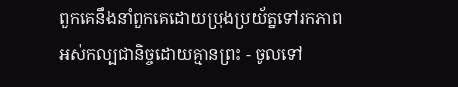ពួកគេនឹងនាំពួកគេដោយប្រុងប្រយ័ត្នទៅរកភាពអស់កល្បជានិច្ចដោយគ្មានព្រះ - ចូលទៅ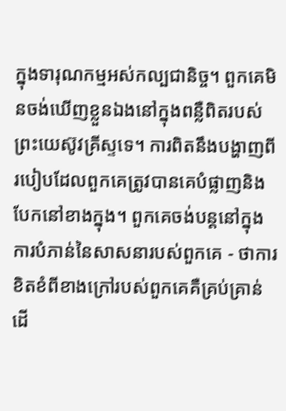ក្នុងទារុណកម្មអស់កល្បជានិច្ច។ ពួកគេមិនចង់ឃើញខ្លួនឯងនៅក្នុងពន្លឺពិតរបស់ព្រះយេស៊ូវគ្រីស្ទទេ។ ការពិតនឹងបង្ហាញពីរបៀបដែលពួកគេត្រូវបានគេបំផ្លាញនិងបែកនៅខាងក្នុង។ ពួកគេចង់បន្តនៅក្នុងការបំភាន់នៃសាសនារបស់ពួកគេ - ថាការខិតខំពីខាងក្រៅរបស់ពួកគេគឺគ្រប់គ្រាន់ដើ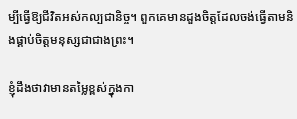ម្បីធ្វើឱ្យជីវិតអស់កល្បជានិច្ច។ ពួកគេមានដួងចិត្តដែលចង់ធ្វើតាមនិងផ្គាប់ចិត្តមនុស្សជាជាងព្រះ។

ខ្ញុំដឹងថាវាមានតម្លៃខ្ពស់ក្នុងកា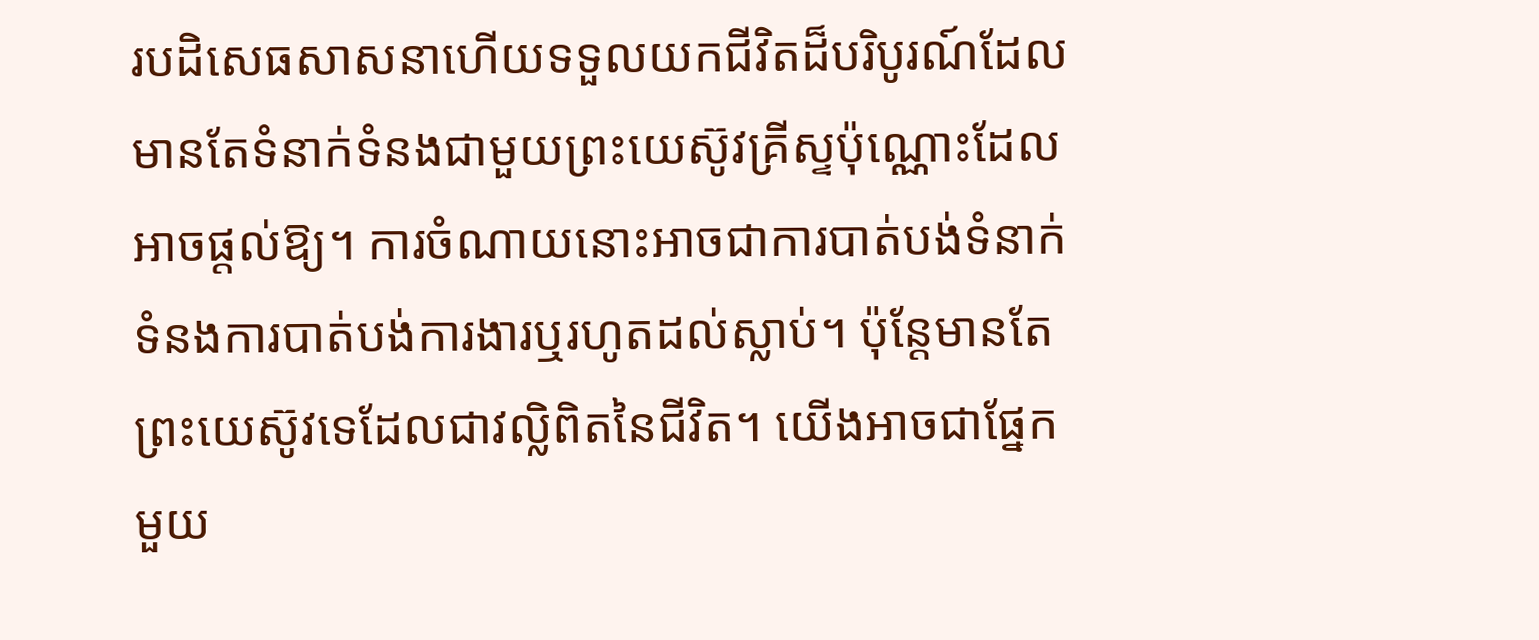របដិសេធសាសនាហើយទទួលយកជីវិតដ៏បរិបូរណ៍ដែលមានតែទំនាក់ទំនងជាមួយព្រះយេស៊ូវគ្រីស្ទប៉ុណ្ណោះដែលអាចផ្តល់ឱ្យ។ ការចំណាយនោះអាចជាការបាត់បង់ទំនាក់ទំនងការបាត់បង់ការងារឬរហូតដល់ស្លាប់។ ប៉ុន្តែមានតែព្រះយេស៊ូវទេដែលជាវល្លិពិតនៃជីវិត។ យើងអាចជាផ្នែកមួយ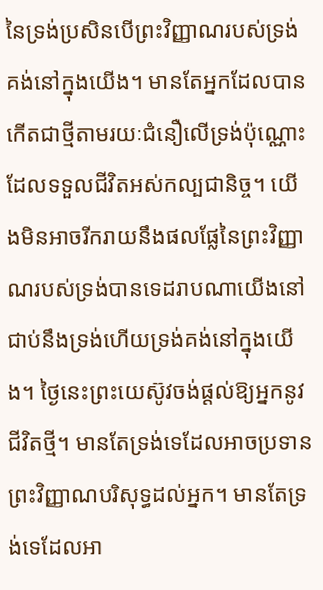នៃទ្រង់ប្រសិនបើព្រះវិញ្ញាណរបស់ទ្រង់គង់នៅក្នុងយើង។ មានតែអ្នកដែលបានកើតជាថ្មីតាមរយៈជំនឿលើទ្រង់ប៉ុណ្ណោះដែលទទួលជីវិតអស់កល្បជានិច្ច។ យើងមិនអាចរីករាយនឹងផលផ្លែនៃព្រះវិញ្ញាណរបស់ទ្រង់បានទេដរាបណាយើងនៅជាប់នឹងទ្រង់ហើយទ្រង់គង់នៅក្នុងយើង។ ថ្ងៃនេះព្រះយេស៊ូវចង់ផ្តល់ឱ្យអ្នកនូវជីវិតថ្មី។ មានតែទ្រង់ទេដែលអាចប្រទានព្រះវិញ្ញាណបរិសុទ្ធដល់អ្នក។ មានតែទ្រង់ទេដែលអា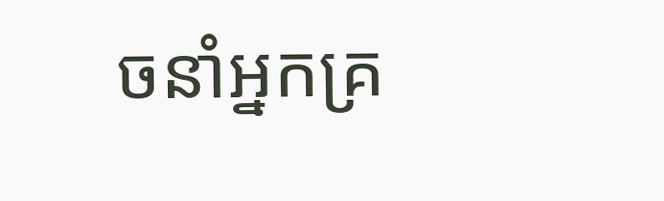ចនាំអ្នកគ្រ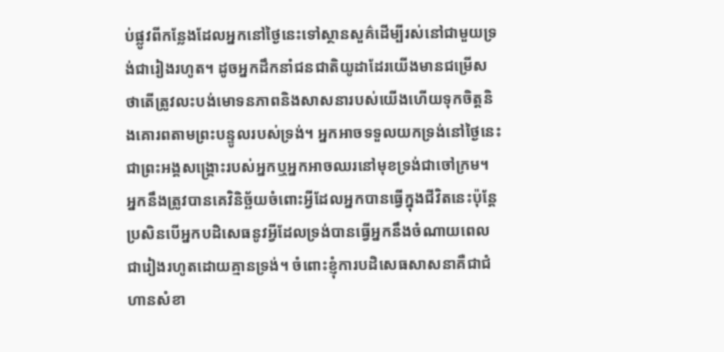ប់ផ្លូវពីកន្លែងដែលអ្នកនៅថ្ងៃនេះទៅស្ថានសួគ៌ដើម្បីរស់នៅជាមួយទ្រង់ជារៀងរហូត។ ដូចអ្នកដឹកនាំជនជាតិយូដាដែរយើងមានជម្រើសថាតើត្រូវលះបង់មោទនភាពនិងសាសនារបស់យើងហើយទុកចិត្តនិងគោរពតាមព្រះបន្ទូលរបស់ទ្រង់។ អ្នកអាចទទួលយកទ្រង់នៅថ្ងៃនេះជាព្រះអង្គសង្រ្គោះរបស់អ្នកឬអ្នកអាចឈរនៅមុខទ្រង់ជាចៅក្រម។ អ្នកនឹងត្រូវបានគេវិនិច្ឆ័យចំពោះអ្វីដែលអ្នកបានធ្វើក្នុងជីវិតនេះប៉ុន្តែប្រសិនបើអ្នកបដិសេធនូវអ្វីដែលទ្រង់បានធ្វើអ្នកនឹងចំណាយពេលជារៀងរហូតដោយគ្មានទ្រង់។ ចំពោះខ្ញុំការបដិសេធសាសនាគឺជាជំហានសំខា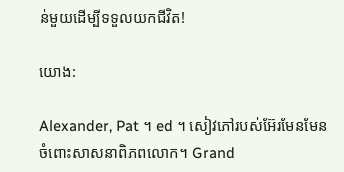ន់មួយដើម្បីទទួលយកជីវិត!

យោង:

Alexander, Pat ។ ed ។ សៀវភៅរបស់អ៊ែរមែនមែនចំពោះសាសនាពិភពលោក។ Grand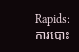Rapids: ការបោះ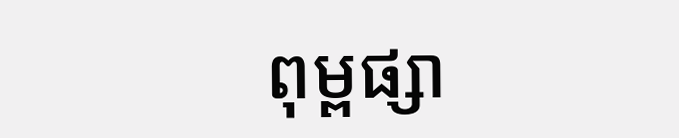ពុម្ពផ្សា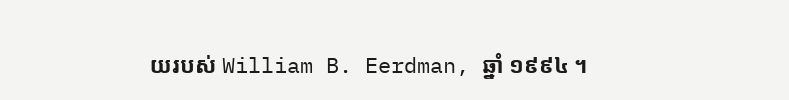យរបស់ William B. Eerdman, ឆ្នាំ ១៩៩៤ ។